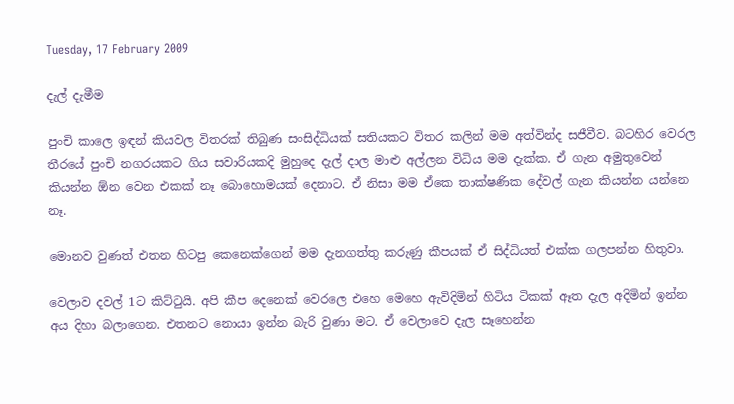Tuesday, 17 February 2009

දැල් දැමීම

පුංචි කාලෙ ඉඳන් කියවල විතරක් තිබුණ සංසිද්ධියක් සතියකට විතර කලින් මම අත්වින්ද සජීවීව. බටහිර වෙරල තීරයේ පුංචි නගරයකට ගිය සවාරියකදි මුහුදෙ දැල් දාල මාළු අල්ලන විධිය මම දැක්ක. ඒ ගැන අමුතුවෙන් කියන්න ඕන වෙන එකක් නෑ බොහොමයක් දෙනාට. ඒ නිසා මම ඒකෙ තාක්ෂණික දේවල් ගැන කියන්න යන්නෙ නෑ.

මොනව වුණත් එතන හිටපු කෙනෙක්ගෙන් මම දැනගත්තු කරුණු කීපයක් ඒ සිද්ධියත් එක්ක ගලපන්න හිතුවා.

වෙලාව දවල් 1ට කිට්ටුයි. අපි කීප දෙනෙක් වෙරලෙ එහෙ මෙහෙ ඇවිදිමින් හිටිය ටිකක් ඈත දැල අදිමින් ඉන්න අය දිහා බලාගෙන. එතනට නොයා ඉන්න බැරි වුණා මට. ඒ වෙලාවෙ දැල සෑහෙන්න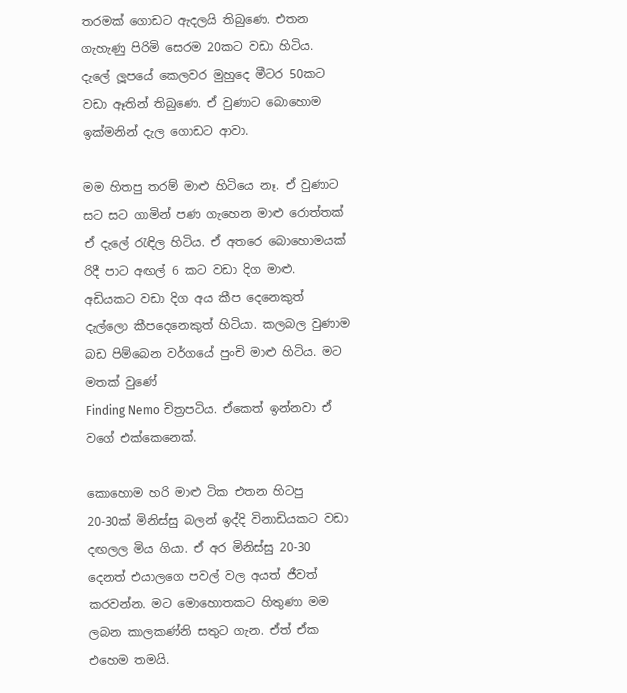තරමක් ගොඩට ඇදලයි තිබුණෙ. එතන ගැහැණු පිරිමි සෙරම 20කට වඩා හිටිය. දැලේ ලූපයේ කෙලවර මුහුදෙ මීටර 50කට වඩා ඈතින් තිබුණෙ. ඒ වුණාට බොහොම ඉක්මනින් දැල ගොඩට ආවා.

මම හිතපු තරම් මාළු හිටියෙ නෑ. ඒ වුණාට සට සට ගාමින් පණ ගැහෙන මාළු රොත්තක් ඒ දැලේ රැඳිල හිටිය. ඒ අතරෙ බොහොමයක් රිදී පාට අඟල් 6 කට වඩා දිග මාළු. අඩියකට වඩා දිග අය කීප දෙනෙකුත් දැල්ලො කීපදෙනෙකුත් හිටියා. කලබල වුණාම බඩ පිම්බෙන වර්ගයේ පුංචි මාළු හිටිය. මට මතක් වුණේ
Finding Nemo චිත්‍රපටිය. ඒකෙත් ඉන්නවා ඒ වගේ එක්කෙනෙක්.

කොහොම හරි මාළු ටික එතන හිටපු 20-30ක් මිනිස්සු බලන් ඉද්දි විනාඩියකට වඩා දඟලල මිය ගියා. ඒ අර මිනිස්සු 20-30 දෙනත් එයාලගෙ පවල් වල අයත් ජීවත් කරවන්න. මට මොහොතකට හිතුණා මම ලබන කාලකණ්නි සතුට ගැන. ඒත් ඒක එහෙම තමයි.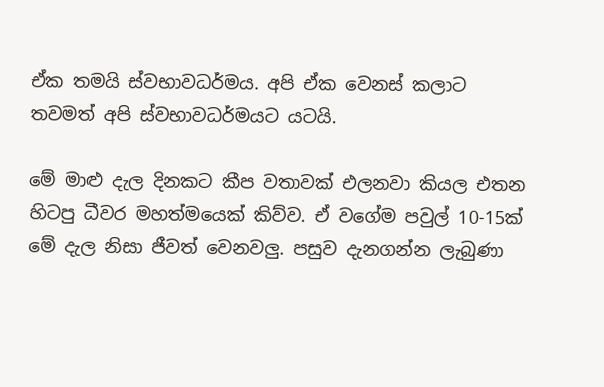ඒක තමයි ස්වභාවධර්මය. අපි ඒක වෙනස් කලාට තවමත් අපි ස්වභාවධර්මයට යටයි.

මේ මාළු දැල දිනකට කීප වතාවක් එලනවා කියල එතන හිටපු ධීවර මහත්මයෙක් කිව්ව. ඒ වගේම පවුල් 10-15ක් මේ දැල නිසා ජීවත් වෙනවලු. පසුව දැනගන්න ලැබුණා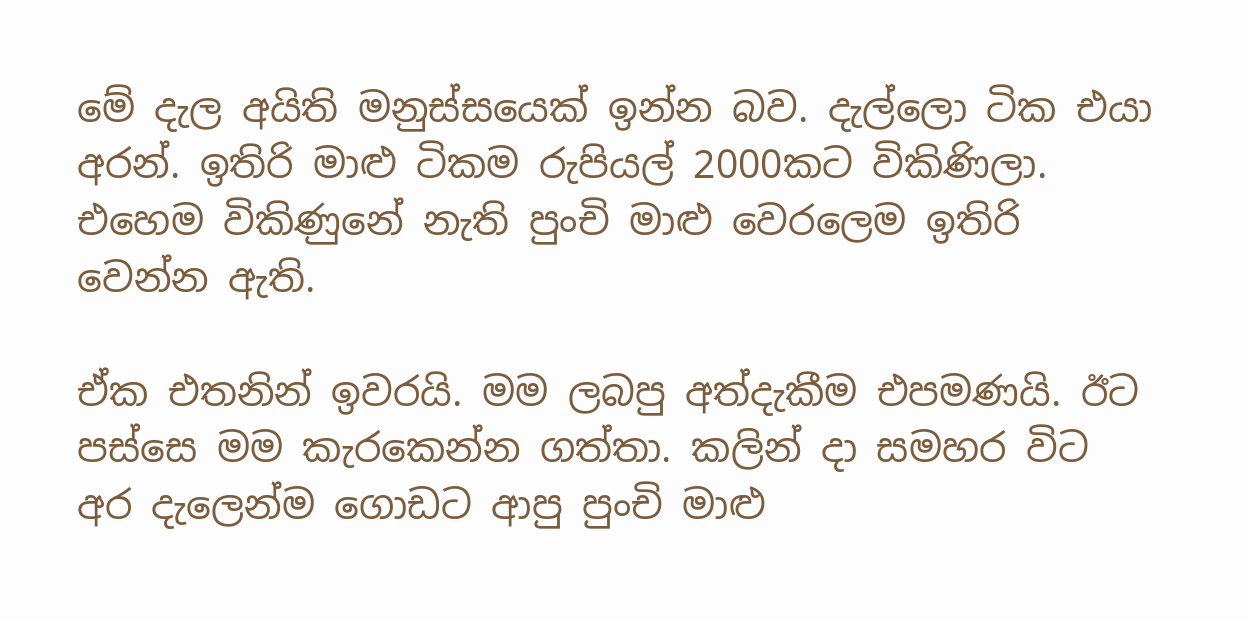මේ දැල අයිති මනුස්සයෙක් ඉන්න බව. දැල්ලො ටික එයා අරන්. ඉතිරි මාළු ටිකම රුපියල් 2000කට විකිණිලා. එහෙම විකිණුනේ නැති පුංචි මාළු වෙරලෙම ඉතිරි වෙන්න ඇති.

ඒක එතනින් ඉවරයි. මම ලබපු අත්දැකීම එපමණයි. ඊට පස්සෙ මම කැරකෙන්න ගත්තා. කලින් දා සමහර විට අර දැලෙන්ම ගොඩට ආපු පුංචි මාළු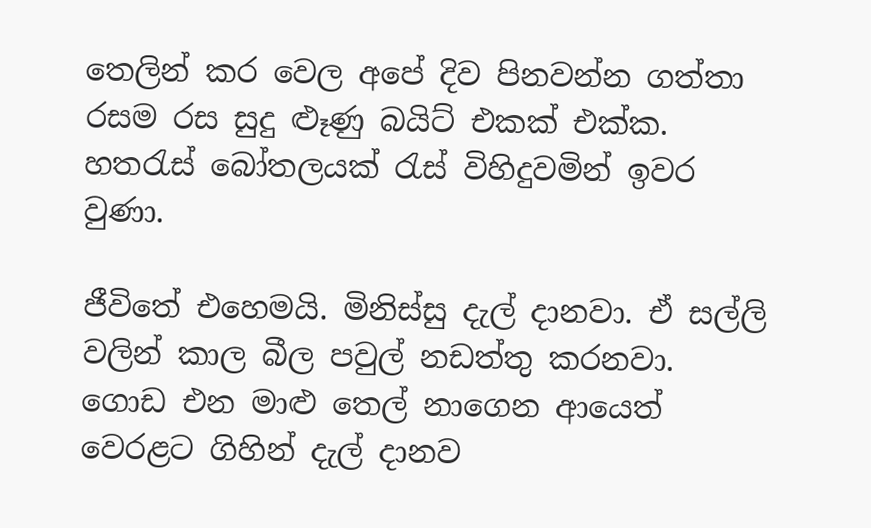තෙලින් කර වෙල අපේ දිව පිනවන්න ගත්තා රසම රස සුදු ළූණු බයිට් එකක් එක්ක. හතරැස් බෝතලයක් රැස් විහිදුවමින් ඉවර වුණා.

ජීවිතේ එහෙමයි. මිනිස්සු දැල් දානවා. ඒ සල්ලි වලින් කාල බීල පවුල් නඩත්තු කරනවා. ගොඩ එන මාළු තෙල් නාගෙන ආයෙත් වෙරළට ගිහින් දැල් දානව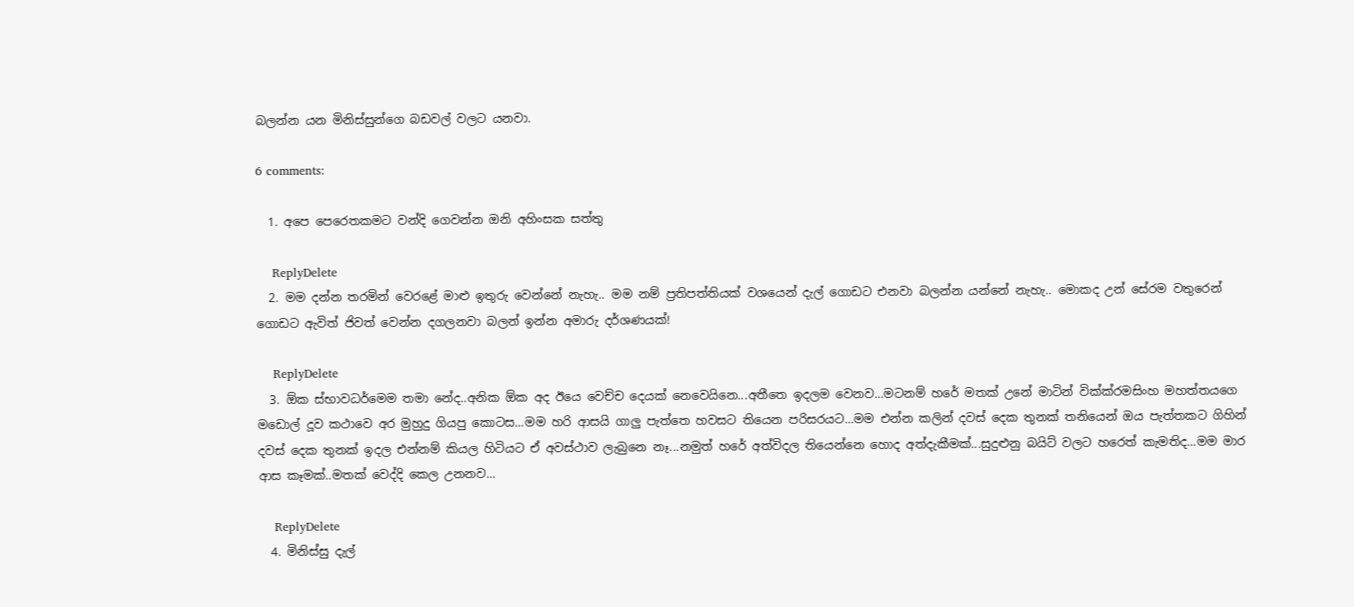බලන්න යන මිනිස්සුන්ගෙ බඩවල් වලට යනවා.

6 comments:

  1. අපෙ පෙරෙතකමට වන්දි ගෙවන්න ඔනි අහිංසක සත්තු

    ReplyDelete
  2. මම දන්න තරමින් වෙරළේ මාළු ඉතුරු වෙන්නේ නැහැ.. මම නම් ප්‍රතිපත්තියක් වශයෙන් දැල් ගොඩට එනවා බලන්න යන්නේ නැහැ.. මොකද උන් සේරම වතුරෙන් ගොඩට ඇවිත් ජිවත් වෙන්න දගලනවා බලන් ඉන්න අමාරු දර්ශණයක්!

    ReplyDelete
  3. ඕක ස්භාවධර්මෙම තමා නේද..අනික ඕක අද ඊයෙ වෙච්ච දෙයක් නෙවෙයිනෙ...අතීතෙ ඉදලම වෙනව...මටනම් හරේ මතක් උනේ මාටින් වික්ක්රමසිංහ මහත්තයගෙ මඩොල් දූව කථාවෙ අර මුහුදු ගියපු කොටස...මම හරි ආසයි ගාලු පැත්තෙ හවසට තියෙන පරිසරයට...මම එන්න කලින් දවස් දෙක තුනක් තනියෙන් ඔය පැත්තකට ගිහින් දවස් දෙක තුනක් ඉදල එන්නම් කියල හිටියට ඒ අවස්ථාව ලැබුනෙ නෑ...නමුත් හරේ අත්විදල තියෙන්නෙ හොද අත්දැකීමක්...සුදුළුනු බයිට් වලට හරෙත් කැමතිද...මම මාර ආස කෑමක්..මතක් වෙද්දි කෙල උනනව...

    ReplyDelete
  4. මිනිස්සු දැල්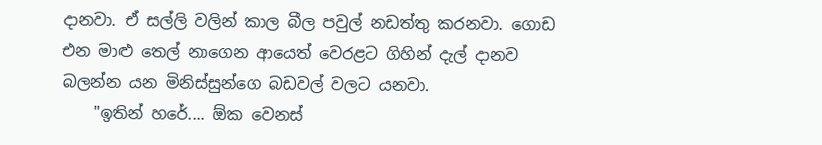දානවා. ඒ සල්ලි වලින් කාල බීල පවුල් නඩත්තු කරනවා. ගොඩ එන මාළු තෙල් නාගෙන ආයෙත් වෙරළට ගිහින් දැල් දානව බලන්න යන මිනිස්සුන්ගෙ බඩවල් වලට යනවා.
    "ඉතින් හරේ.... ඕක වෙනස්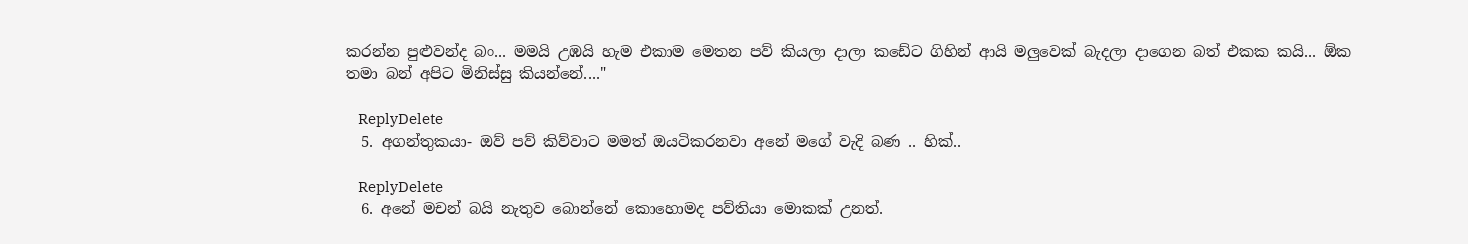කරන්න පුළුවන්ද බං... මමයි උඹයි හැම එකාම මෙතන පව් කියලා දාලා කඩේට ගිහින් ආයි මලුවෙක් බැදලා දාගෙන බත් එකක කයි... ඕක තමා බන් අපිට මිනිස්සු කියන්නේ...."

    ReplyDelete
  5. අගන්තුකයා- ඔව් පව් කිව්වාට මමත් ඔයටිකරනවා අනේ මගේ වැදි බණ .. හික්..

    ReplyDelete
  6. අනේ මචන් බයි නැතුව බොන්නේ කොහොමද පව්තියා මොකක් උනත්.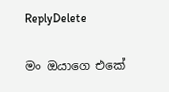ReplyDelete

මං ඔයාගෙ එකේ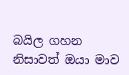බයිල ගහන නිසාවත් ඔයා මාව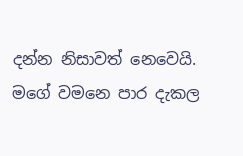දන්න නිසාවත් නෙවෙයි. මගේ වමනෙ පාර දැකල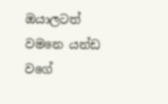ඔයාලටත් වමනෙ යන්ඩ වගේ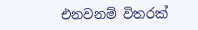එනවනම් විතරක්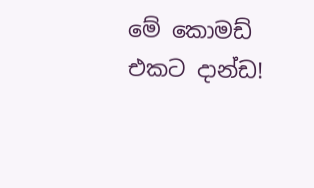මේ කොමඩ් එකට දාන්ඩ!